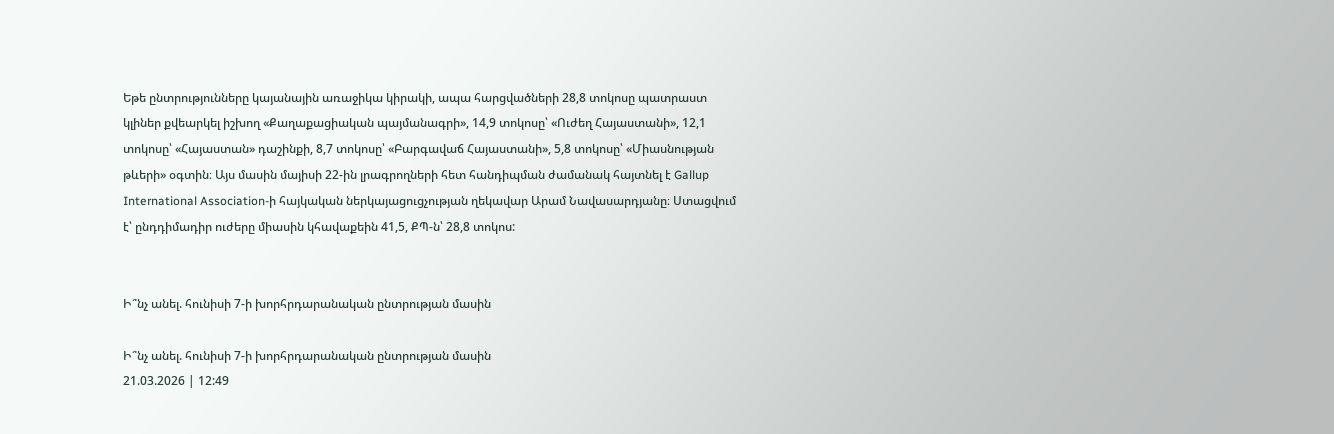Եթե ընտրությունները կայանային առաջիկա կիրակի, ապա հարցվածների 28,8 տոկոսը պատրաստ կլիներ քվեարկել իշխող «Քաղաքացիական պայմանագրի», 14,9 տոկոսը՝ «Ուժեղ Հայաստանի», 12,1 տոկոսը՝ «Հայաստան» դաշինքի, 8,7 տոկոսը՝ «Բարգավաճ Հայաստանի», 5,8 տոկոսը՝ «Միասնության թևերի» օգտին։ Այս մասին մայիսի 22-ին լրագրողների հետ հանդիպման ժամանակ հայտնել է Gallup International Association-ի հայկական ներկայացուցչության ղեկավար Արամ Նավասարդյանը։ Ստացվում է՝ ընդդիմադիր ուժերը միասին կհավաքեին 41,5, ՔՊ-ն՝ 28,8 տոկոս:


Ի՞նչ անել. հունիսի 7-ի խորհրդարանական ընտրության մասին

Ի՞նչ անել. հունիսի 7-ի խորհրդարանական ընտրության մասին
21.03.2026 | 12:49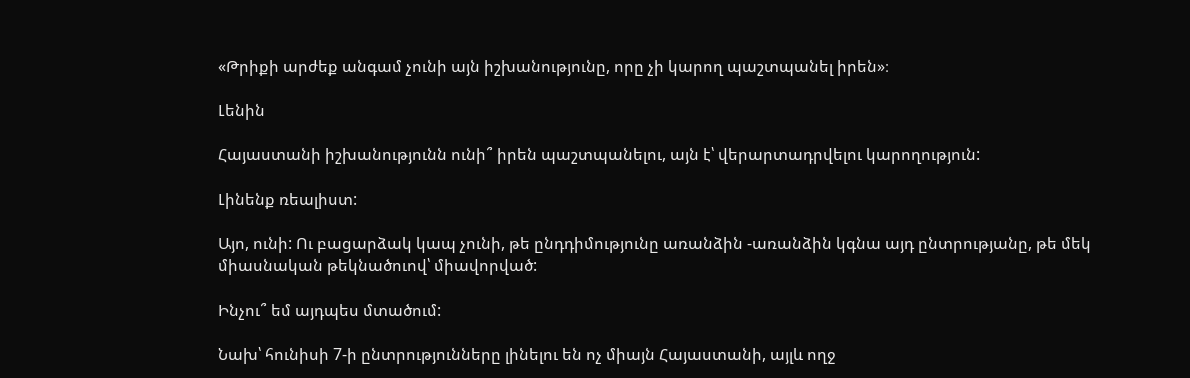«Թրիքի արժեք անգամ չունի այն իշխանությունը, որը չի կարող պաշտպանել իրեն»։

Լենին

Հայաստանի իշխանությունն ունի՞ իրեն պաշտպանելու, այն է՝ վերարտադրվելու կարողություն:

Լինենք ռեալիստ:

Այո, ունի: Ու բացարձակ կապ չունի, թե ընդդիմությունը առանձին -առանձին կգնա այդ ընտրությանը, թե մեկ միասնական թեկնածուով՝ միավորված:

Ինչու՞ եմ այդպես մտածում:

Նախ՝ հունիսի 7-ի ընտրությունները լինելու են ոչ միայն Հայաստանի, այլև ողջ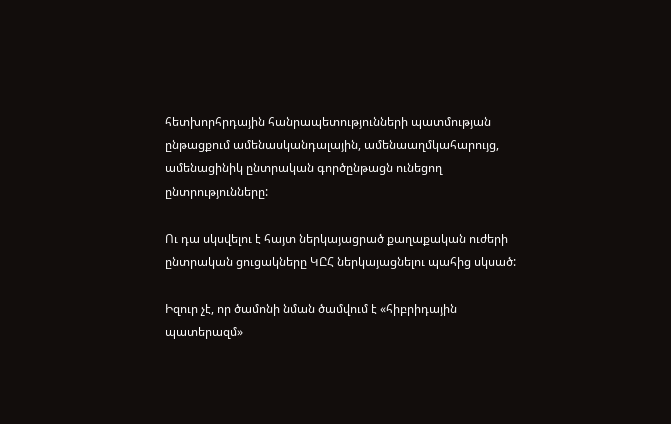հետխորհրդային հանրապետությունների պատմության ընթացքում ամենասկանդալային, ամենաաղմկահարույց, ամենացինիկ ընտրական գործընթացն ունեցող ընտրությունները:

Ու դա սկսվելու է հայտ ներկայացրած քաղաքական ուժերի ընտրական ցուցակները ԿԸՀ ներկայացնելու պահից սկսած:

Իզուր չէ, որ ծամոնի նման ծամվում է «հիբրիդային պատերազմ»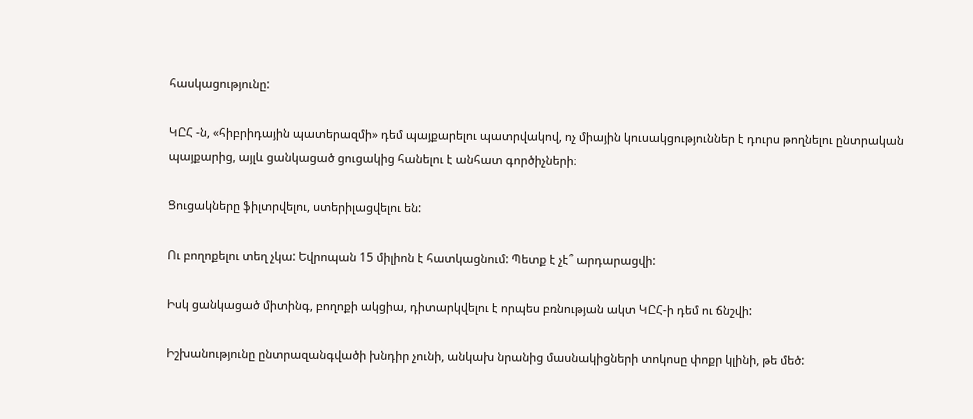հասկացությունը:

ԿԸՀ -ն, «հիբրիդային պատերազմի» դեմ պայքարելու պատրվակով, ոչ միային կուսակցություններ է դուրս թողնելու ընտրական պայքարից, այլև ցանկացած ցուցակից հանելու է անհատ գործիչների։

Ցուցակները ֆիլտրվելու, ստերիլացվելու են:

Ու բողոքելու տեղ չկա: Եվրոպան 15 միլիոն է հատկացնում: Պետք է չէ՞ արդարացվի:

Իսկ ցանկացած միտինգ, բողոքի ակցիա, դիտարկվելու է որպես բռնության ակտ ԿԸՀ-ի դեմ ու ճնշվի:

Իշխանությունը ընտրազանգվածի խնդիր չունի, անկախ նրանից մասնակիցների տոկոսը փոքր կլինի, թե մեծ: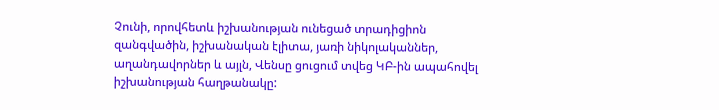Չունի, որովհետև իշխանության ունեցած տրադիցիոն զանգվածին, իշխանական էլիտա, յառի նիկոլականներ, աղանդավորներ և այլն, Վենսը ցուցում տվեց ԿԲ-ին ապահովել իշխանության հաղթանակը: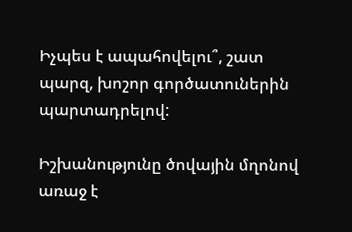Իչպես է ապահովելու՞, շատ պարզ, խոշոր գործատուներին պարտադրելով:

Իշխանությունը ծովային մղոնով առաջ է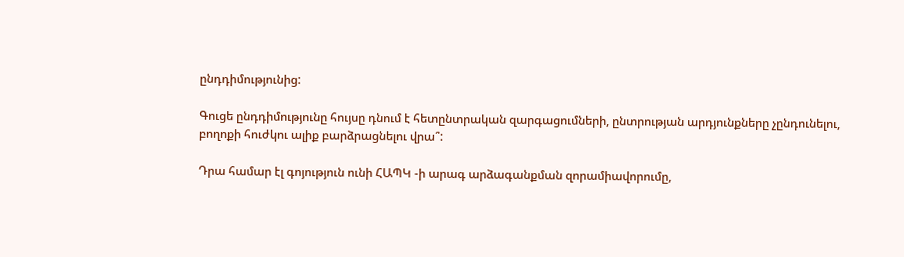ընդդիմությունից:

Գուցե ընդդիմությունը հույսը դնում է հետընտրական զարգացումների, ընտրության արդյունքները չընդունելու, բողոքի հուժկու ալիք բարձրացնելու վրա՞:

Դրա համար էլ գոյություն ունի ՀԱՊԿ -ի արագ արձագանքման զորամիավորումը,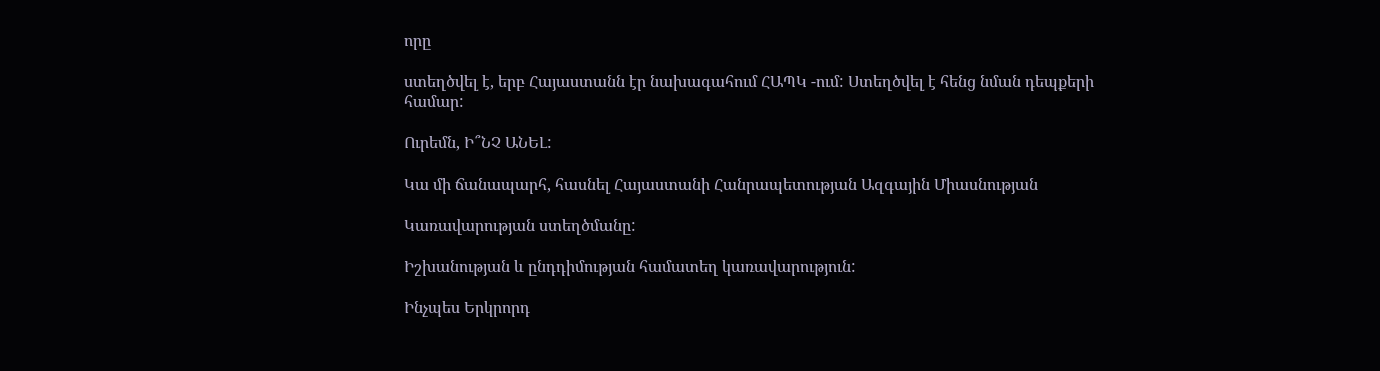որը

ստեղծվել է, երբ Հայաստանն էր նախագահում ՀԱՊԿ -ում: Ստեղծվել է հենց նման դեպքերի համար:

Ուրեմն, Ի՞ՆՉ ԱՆԵԼ:

Կա մի ճանապարհ, հասնել Հայաստանի Հանրապետության Ազգային Միասնության

Կառավարության ստեղծմանը:

Իշխանության և ընդդիմության համատեղ կառավարություն:

Ինչպես Երկրորդ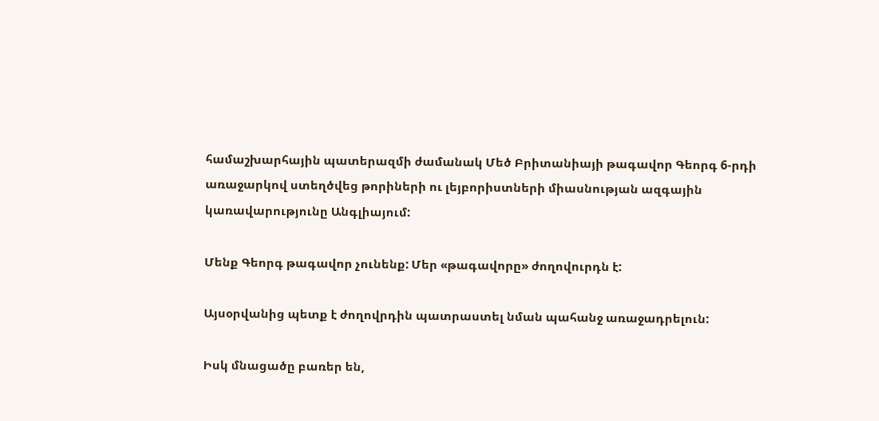համաշխարհային պատերազմի ժամանակ Մեծ Բրիտանիայի թագավոր Գեորգ 6-րդի առաջարկով ստեղծվեց թորիների ու լեյբորիստների միասնության ազգային կառավարությունը Անգլիայում:

Մենք Գեորգ թագավոր չունենք: Մեր «թագավորը» ժողովուրդն է:

Այսօրվանից պետք է ժողովրդին պատրաստել նման պահանջ առաջադրելուն:

Իսկ մնացածը բառեր են,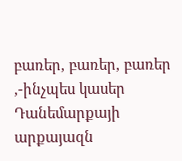բառեր, բառեր, բառեր ,-ինչպես կասեր Դանեմարքայի արքայազն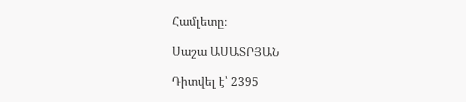Համլետը։

Սաշա ԱՍԱՏՐՅԱՆ

Դիտվել է՝ 2395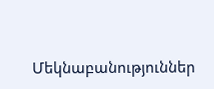Մեկնաբանություններ